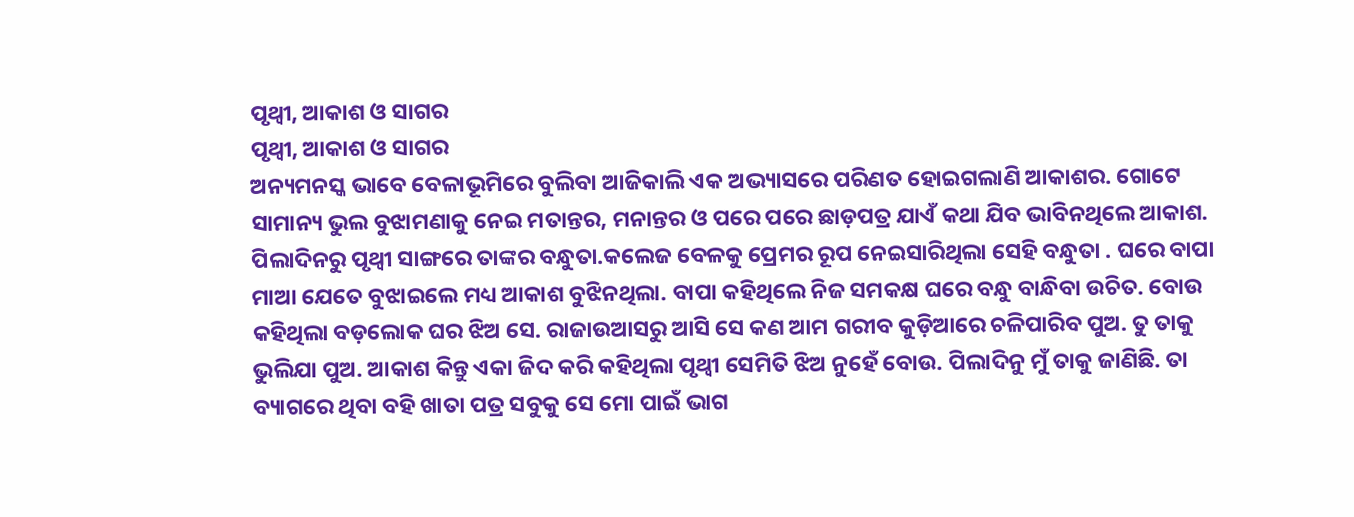ପୃଥ୍ୱୀ, ଆକାଶ ଓ ସାଗର
ପୃଥ୍ୱୀ, ଆକାଶ ଓ ସାଗର
ଅନ୍ୟମନସ୍କ ଭାବେ ବେଳାଭୂମିରେ ବୁଲିବା ଆଜିକାଲି ଏକ ଅଭ୍ୟାସରେ ପରିଣତ ହୋଇଗଲାଣି ଆକାଶର. ଗୋଟେ ସାମାନ୍ୟ ଭୁଲ ବୁଝାମଣାକୁ ନେଇ ମତାନ୍ତର, ମନାନ୍ତର ଓ ପରେ ପରେ ଛାଡ଼ପତ୍ର ଯାଏଁ କଥା ଯିବ ଭାବିନଥିଲେ ଆକାଶ. ପିଲାଦିନରୁ ପୃଥ୍ୱୀ ସାଙ୍ଗରେ ତାଙ୍କର ବନ୍ଧୁତା.କଲେଜ ବେଳକୁ ପ୍ରେମର ରୂପ ନେଇସାରିଥିଲା ସେହି ବନ୍ଧୁତା . ଘରେ ବାପା ମାଆ ଯେତେ ବୁଝାଇଲେ ମଧ୍ୟ ଆକାଶ ବୁଝିନଥିଲା. ବାପା କହିଥିଲେ ନିଜ ସମକକ୍ଷ ଘରେ ବନ୍ଧୁ ବାନ୍ଧିବା ଉଚିତ. ବୋଉ କହିଥିଲା ବଡ଼ଲୋକ ଘର ଝିଅ ସେ. ରାଜାଉଆସରୁ ଆସି ସେ କଣ ଆମ ଗରୀବ କୁଡ଼ିଆରେ ଚଳିପାରିବ ପୁଅ. ତୁ ତାକୁ ଭୁଲିଯା ପୁଅ. ଆକାଶ କିନ୍ତୁ ଏକା ଜିଦ କରି କହିଥିଲା ପୃଥ୍ୱୀ ସେମିତି ଝିଅ ନୁହେଁ ବୋଉ. ପିଲାଦିନୁ ମୁଁ ତାକୁ ଜାଣିଛି. ତା ବ୍ୟାଗରେ ଥିବା ବହି ଖାତା ପତ୍ର ସବୁକୁ ସେ ମୋ ପାଇଁ ଭାଗ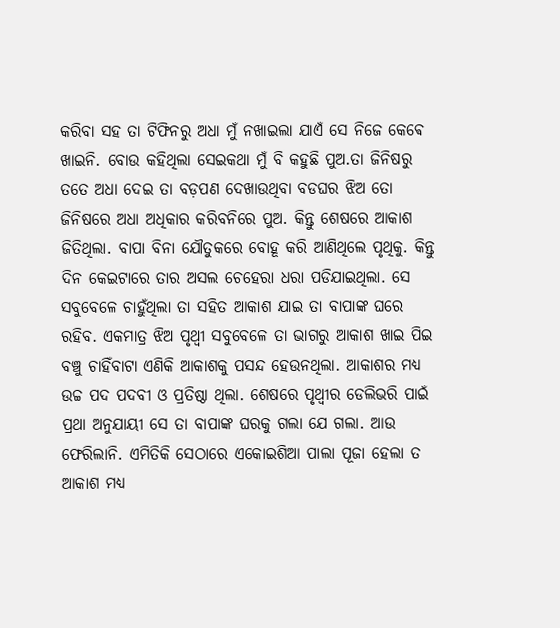କରିବା ସହ ତା ଟିଫିନରୁ ଅଧା ମୁଁ ନଖାଇଲା ଯାଏଁ ସେ ନିଜେ କେଵେ ଖାଇନି. ବୋଉ କହିଥିଲା ସେଇକଥା ମୁଁ ବି କହୁଛି ପୁଅ.ତା ଜିନିଷରୁ ତତେ ଅଧା ଦେଇ ତା ବଡ଼ପଣ ଦେଖାଉଥିବା ବଡଘର ଝିଅ ତୋ ଜିନିଷରେ ଅଧା ଅଧିକାର କରିବନିରେ ପୁଅ. କିନ୍ତୁ ଶେଷରେ ଆକାଶ ଜିତିଥିଲା. ବାପା ବିନା ଯୌତୁକରେ ବୋହୂ କରି ଆଣିଥିଲେ ପୃଥିକୁ. କିନ୍ତୁ ଦିନ କେଇଟାରେ ତାର ଅସଲ ଚେହେରା ଧରା ପଡିଯାଇଥିଲା. ସେ ସବୁବେଳେ ଚାହୁଁଥିଲା ତା ସହିତ ଆକାଶ ଯାଇ ତା ବାପାଙ୍କ ଘରେ ରହିବ. ଏକମାତ୍ର ଝିଅ ପୃଥ୍ୱୀ ସବୁବେଳେ ତା ଭାଗରୁ ଆକାଶ ଖାଇ ପିଇ ବଞ୍ଚୁ ଚାହିଁବାଟା ଏଣିକି ଆକାଶକୁ ପସନ୍ଦ ହେଉନଥିଲା. ଆକାଶର ମଧ୍ୟ ଉଚ୍ଚ ପଦ ପଦବୀ ଓ ପ୍ରତିଷ୍ଠା ଥିଲା. ଶେଷରେ ପୃଥ୍ୱୀର ଡେଲିଭରି ପାଇଁ ପ୍ରଥା ଅନୁଯାୟୀ ସେ ତା ବାପାଙ୍କ ଘରକୁ ଗଲା ଯେ ଗଲା. ଆଉ ଫେରିଲାନି. ଏମିତିକି ସେଠାରେ ଏକୋଇଶିଆ ପାଲା ପୂଜା ହେଲା ତ ଆକାଶ ମଧ୍ୟ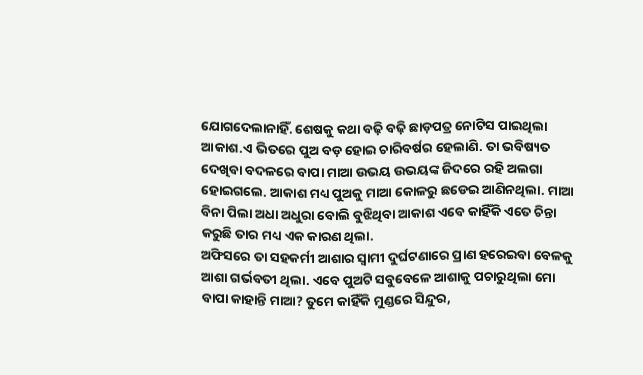ଯୋଗଦେଲାନାହିଁ. ଶେଷକୁ କଥା ବଢ଼ି ବଢ଼ି ଛାଡ଼ପତ୍ର ନୋଟିସ ପାଇଥିଲା ଆକାଶ.ଏ ଭିତରେ ପୁଅ ବଡ଼ ହୋଇ ଚାରିବର୍ଷର ହେଲାଣି. ତା ଭବିଷ୍ୟତ ଦେଖିବା ବଦଳରେ ବାପା ମାଆ ଉଭୟ ଉଭୟଙ୍କ ଜିଦରେ ରହି ଅଲଗା ହୋଇଗଲେ. ଆକାଶ ମଧ୍ୟ ପୁଅକୁ ମାଆ କୋଳରୁ ଛଡେଇ ଆଣିନଥିଲା. ମାଆ ବିନା ପିଲା ଅଧା ଅଧୁରା ବୋଲି ବୁଝିଥିବା ଆକାଶ ଏବେ କାହିଁକି ଏତେ ଚିନ୍ତା କରୁଛି ତାର ମଧ୍ୟ ଏକ କାରଣ ଥିଲା.
ଅଫିସରେ ତା ସହକର୍ମୀ ଆଶାର ସ୍ୱାମୀ ଦୁର୍ଘଟଣାରେ ପ୍ରାଣ ହରେଇବା ବେଳକୁ ଆଶା ଗର୍ଭବତୀ ଥିଲା. ଏବେ ପୁଅଟି ସବୁବେଳେ ଆଶାକୁ ପଚାରୁଥିଲା ମୋ ବାପା କାହାନ୍ତି ମାଆ? ତୁମେ କାହିଁକି ମୁଣ୍ଡରେ ସିନ୍ଦୁର,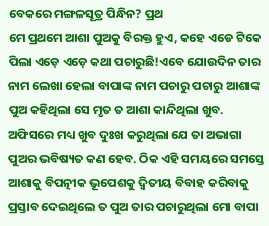ବେକରେ ମଙ୍ଗଳସୂତ୍ର ପିନ୍ଧିନ? ପ୍ରଥ
ମେ ପ୍ରଥମେ ଆଶା ପୁଅକୁ ବିରକ୍ତ ହୁଏ, କହେ ଏଡେ ଟିକେ ପିଲା ଏଡ଼େ ଏଡ଼େ କଥା ପଚାରୁଛି!ଏବେ ଯୋଉଦିନ ତାର ନାମ ଲେଖା ହେଲା ବାପାଙ୍କ ନାମ ପଚାରୁ ପଚାରୁ ଆଶାଙ୍କ ପୁଅ କହିଥିଲା ସେ ମୃତ ତ ଆଶା କାନ୍ଦିଥିଲା ଖୁବ. ଅଫିସରେ ମଧ୍ୟ ଖୁବ ଦୁଃଖ କରୁଥିଲା ଯେ ତା ଅଭାଗା ପୁଅର ଭବିଷ୍ୟତ କଣ ହେବ. ଠିକ ଏହି ସମୟରେ ସମସ୍ତେ ଆଶାକୁ ବିପତ୍ନୀକ ଭୂପେଶକୁ ଦ୍ୱିତୀୟ ବିବାହ କରିବାକୁ ପ୍ରସ୍ତାବ ଦେଇଥିଲେ ତ ପୁଅ ତାର ପଚାରୁଥିଲା ମୋ ବାପା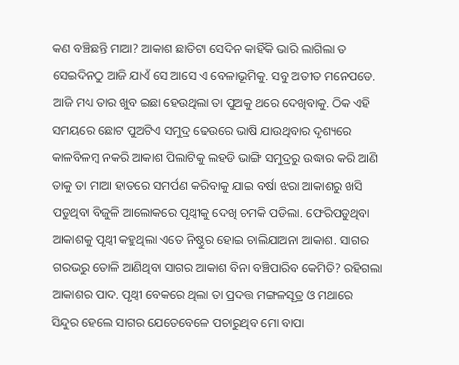କଣ ବଞ୍ଚିଛନ୍ତି ମାଆ? ଆକାଶ ଛାତିଟା ସେଦିନ କାହିଁକି ଭାରି ଲାଗିଲା ତ ସେଇଦିନଠୁ ଆଜି ଯାଏଁ ସେ ଆସେ ଏ ବେଳାଭୂମିକୁ. ସବୁ ଅତୀତ ମନେପଡେ. ଆଜି ମଧ୍ୟ ତାର ଖୁବ ଇଛା ହେଉଥିଲା ତା ପୁଅକୁ ଥରେ ଦେଖିବାକୁ. ଠିକ ଏହି ସମୟରେ ଛୋଟ ପୁଅଟିଏ ସମୁଦ୍ର ଢେଉରେ ଭାଷି ଯାଉଥିବାର ଦୃଶ୍ୟରେ କାଳବିଳମ୍ବ ନକରି ଆକାଶ ପିଲାଟିକୁ ଲହଡି ଭାଙ୍ଗି ସମୁଦ୍ରରୁ ଉଦ୍ଧାର କରି ଆଣି ତାକୁ ତା ମାଆ ହାତରେ ସମର୍ପଣ କରିବାକୁ ଯାଇ ବର୍ଷା ଝରା ଆକାଶରୁ ଖସି ପଡୁଥିବା ବିଜୁଳି ଆଲୋକରେ ପୃଥ୍ୱୀକୁ ଦେଖି ଚମକି ପଡିଲା. ଫେରିପଡୁଥିବା ଆକାଶକୁ ପୃଥ୍ୱୀ କହୁଥିଲା ଏତେ ନିଷ୍ଠୁର ହୋଇ ଚାଲିଯାଅନା ଆକାଶ. ସାଗର ଗରଭରୁ ତୋଳି ଆଣିଥିବା ସାଗର ଆକାଶ ବିନା ବଞ୍ଚିପାରିବ କେମିତି? ରହିଗଲା ଆକାଶର ପାଦ. ପୃଥ୍ୱୀ ବେକରେ ଥିଲା ତା ପ୍ରଦତ୍ତ ମଙ୍ଗଳସୂତ୍ର ଓ ମଥାରେ ସିନ୍ଦୁର ହେଲେ ସାଗର ଯେତେବେଳେ ପଚାରୁଥିବ ମୋ ବାପା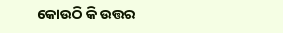କୋଉଠି କି ଉତ୍ତର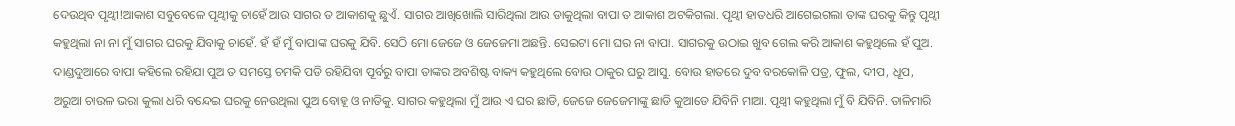ଦେଉଥିବ ପୃଥ୍ୱୀ!ଆକାଶ ସବୁବେଳେ ପୃଥ୍ୱୀକୁ ଚାହେଁ ଆଉ ସାଗର ତ ଆକାଶକୁ ଛୁଏଁ. ସାଗର ଆଖିଖୋଲି ସାରିଥିଲା ଆଉ ଡାକୁଥିଲା ବାପା ତ ଆକାଶ ଅଟକିଗଲା. ପୃଥ୍ୱୀ ହାତଧରି ଆଗେଇଗଲା ତାଙ୍କ ଘରକୁ କିନ୍ତୁ ପୃଥ୍ୱୀ କହୁଥିଲା ନା ନା ମୁଁ ସାଗର ଘରକୁ ଯିବାକୁ ଚାହେଁ. ହଁ ହଁ ମୁଁ ବାପାଙ୍କ ଘରକୁ ଯିବି. ସେଠି ମୋ ଜେଜେ ଓ ଜେଜେମା ଅଛନ୍ତି. ସେଇଟା ମୋ ଘର ନା ବାପା. ସାଗରକୁ ଉଠାଇ ଖୁବ ଗେଲ କରି ଆକାଶ କହୁଥିଲେ ହଁ ପୁଅ. ଦାଣ୍ଡଦୁଆରେ ବାପା କହିଲେ ରହିଯା ପୁଅ ତ ସମସ୍ତେ ଚମକି ପଡି ରହିଯିବା ପୂର୍ବରୁ ବାପା ତାଙ୍କର ଅବଶିଷ୍ଟ ବାକ୍ୟ କହୁଥିଲେ ବୋଉ ଠାକୁର ଘରୁ ଆସୁ. ବୋଉ ହାତରେ ଦୁବ ବରକୋଳି ପତ୍ର, ଫୁଲ, ଦୀପ, ଧୂପ, ଅରୁଆ ଚାଉଳ ଭରା କୁଲା ଧରି ବନ୍ଦେଇ ଘରକୁ ନେଉଥିଲା ପୁଅ ବୋହୂ ଓ ନାତିକୁ. ସାଗର କହୁଥିଲା ମୁଁ ଆଉ ଏ ଘର ଛାଡି, ଜେଜେ ଜେଜେମାଙ୍କୁ ଛାଡି କୁଆଡେ ଯିବିନି ମାଆ. ପୃଥ୍ୱୀ କହୁଥିଲା ମୁଁ ବି ଯିବିନି. ତାଳିମାରି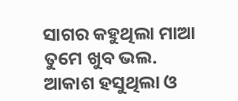ସାଗର କହୁଥିଲା ମାଆ ତୁମେ ଖୁବ ଭଲ. ଆକାଶ ହସୁଥିଲା ଓ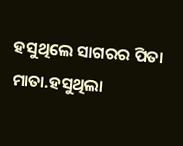ହସୁଥିଲେ ସାଗରର ପିତା ମାତା.ହସୁଥିଲା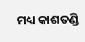ମଧ୍ୟ କାଶତଣ୍ଡି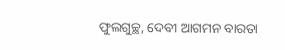ଫୁଲଗୁଚ୍ଛ, ଦେବୀ ଆଗମନ ବାରତା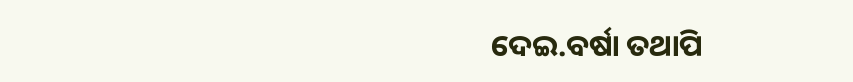ଦେଇ.ବର୍ଷା ତଥାପି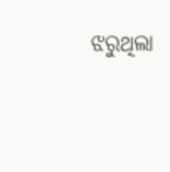ଝରୁଥିଲା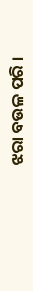ଝରା ବଉଳ ପରି ।